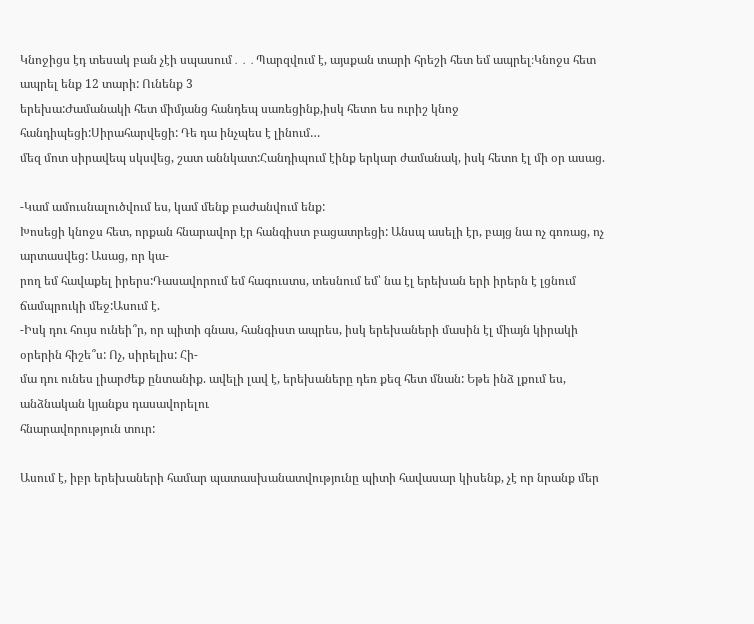Կնոջիցս էդ տեսակ բան չէի սպասում․․․Պարզվում է, այսքան տարի հրեշի հետ եմ ապրել։Կնոջս հետ ապրել ենք 12 տարի: Ունենք 3
երեխա:Ժամանակի հետ միմյանց հանդեպ սառեցինք,իսկ հետո ես ուրիշ կնոջ հանդիպեցի:Սիրահարվեցի: Դե դա ինչպես է լինում…
մեզ մոտ սիրավեպ սկսվեց, շատ աննկատ:Հանդիպում էինք երկար ժամանակ, իսկ հետո էլ մի օր ասաց.

-Կամ ամուսնալուծվում ես, կամ մենք բաժանվում ենք:
Խոսեցի կնոջս հետ, որքան հնարավոր էր հանգիստ բացատրեցի: Անսպ ասելի էր, բայց նա ոչ գոռաց, ոչ արտասվեց: Ասաց, որ կա-
րող եմ հավաքել իրերս:Դասավորում եմ հագուստս, տեսնում եմ՝ նա էլ երեխան երի իրերն է լցնում ճամպրուկի մեջ:Ասում է.
-Իսկ դու հույս ունեի՞ր, որ պիտի գնաս, հանգիստ ապրես, իսկ երեխաների մասին էլ միայն կիրակի օրերին հիշե՞ս: Ոչ, սիրելիս: Հի-
մա դու ունես լիարժեք ընտանիք. ավելի լավ է, երեխաները դեռ քեզ հետ մնան: Եթե ինձ լքում ես, անձնական կյանքս դասավորելու
հնարավորություն տուր:

Ասում է, իբր երեխաների համար պատասխանատվությունը պիտի հավասար կիսենք, չէ որ նրանք մեր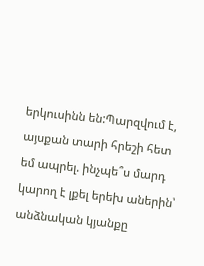երկուսինն են:Պարզվում է,
այսքան տարի հրեշի հետ եմ ապրել. ինչպե՞ս մարդ կարող է լքել երեխ աներին՝ անձնական կյանքը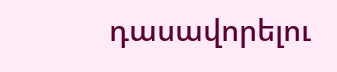դասավորելու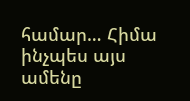համար… Հիմա
ինչպես այս ամենը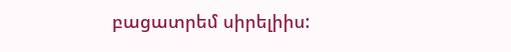բացատրեմ սիրելիիս: